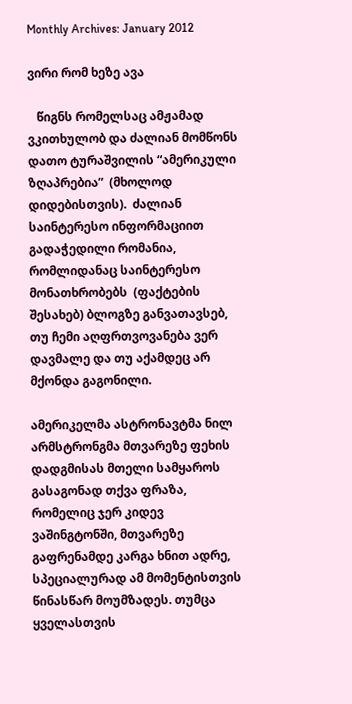Monthly Archives: January 2012

ვირი რომ ხეზე ავა

   წიგნს რომელსაც ამჟამად ვკითხულობ და ძალიან მომწონს  დათო ტურაშვილის “ამერიკული ზღაპრებია”  (მხოლოდ დიდებისთვის).  ძალიან საინტერესო ინფორმაციით გადაჭედილი რომანია, რომლიდანაც საინტერესო მონათხრობებს  (ფაქტების შესახებ) ბლოგზე განვათავსებ, თუ ჩემი აღფრთვოვანება ვერ დავმალე და თუ აქამდეც არ მქონდა გაგონილი.

ამერიკელმა ასტრონავტმა ნილ არმსტრონგმა მთვარეზე ფეხის დადგმისას მთელი სამყაროს გასაგონად თქვა ფრაზა, რომელიც ჯერ კიდევ ვაშინგტონში, მთვარეზე გაფრენამდე კარგა ხნით ადრე, სპეციალურად ამ მომენტისთვის წინასწარ მოუმზადეს. თუმცა ყველასთვის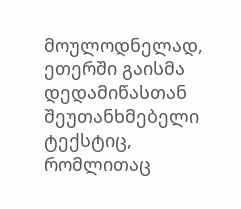მოულოდნელად, ეთერში გაისმა დედამიწასთან შეუთანხმებელი ტექსტიც, რომლითაც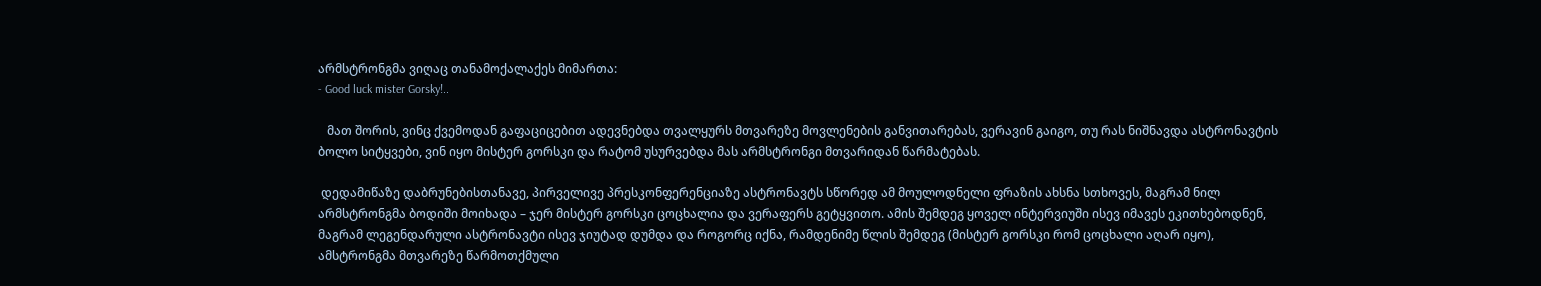არმსტრონგმა ვიღაც თანამოქალაქეს მიმართა:
- Good luck mister Gorsky!..

   მათ შორის, ვინც ქვემოდან გაფაციცებით ადევნებდა თვალყურს მთვარეზე მოვლენების განვითარებას, ვერავინ გაიგო, თუ რას ნიშნავდა ასტრონავტის ბოლო სიტყვები, ვინ იყო მისტერ გორსკი და რატომ უსურვებდა მას არმსტრონგი მთვარიდან წარმატებას.

 დედამიწაზე დაბრუნებისთანავე, პირველივე პრესკონფერენციაზე ასტრონავტს სწორედ ამ მოულოდნელი ფრაზის ახსნა სთხოვეს, მაგრამ ნილ არმსტრონგმა ბოდიში მოიხადა – ჯერ მისტერ გორსკი ცოცხალია და ვერაფერს გეტყვითო. ამის შემდეგ ყოველ ინტერვიუში ისევ იმავეს ეკითხებოდნენ, მაგრამ ლეგენდარული ასტრონავტი ისევ ჯიუტად დუმდა და როგორც იქნა, რამდენიმე წლის შემდეგ (მისტერ გორსკი რომ ცოცხალი აღარ იყო), ამსტრონგმა მთვარეზე წარმოთქმული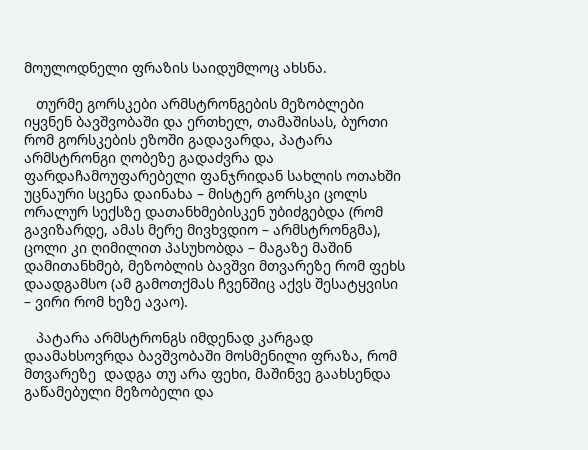მოულოდნელი ფრაზის საიდუმლოც ახსნა.

   თურმე გორსკები არმსტრონგების მეზობლები იყვნენ ბავშვობაში და ერთხელ, თამაშისას, ბურთი რომ გორსკების ეზოში გადავარდა, პატარა არმსტრონგი ღობეზე გადაძვრა და ფარდაჩამოუფარებელი ფანჯრიდან სახლის ოთახში უცნაური სცენა დაინახა – მისტერ გორსკი ცოლს ორალურ სექსზე დათანხმებისკენ უბიძგებდა (რომ გავიზარდე, ამას მერე მივხვდიო – არმსტრონგმა), ცოლი კი ღიმილით პასუხობდა – მაგაზე მაშინ დამითანხმებ, მეზობლის ბავშვი მთვარეზე რომ ფეხს დაადგამსო (ამ გამოთქმას ჩვენშიც აქვს შესატყვისი – ვირი რომ ხეზე ავაო).

   პატარა არმსტრონგს იმდენად კარგად დაამახსოვრდა ბავშვობაში მოსმენილი ფრაზა, რომ მთვარეზე  დადგა თუ არა ფეხი, მაშინვე გაახსენდა გაწამებული მეზობელი და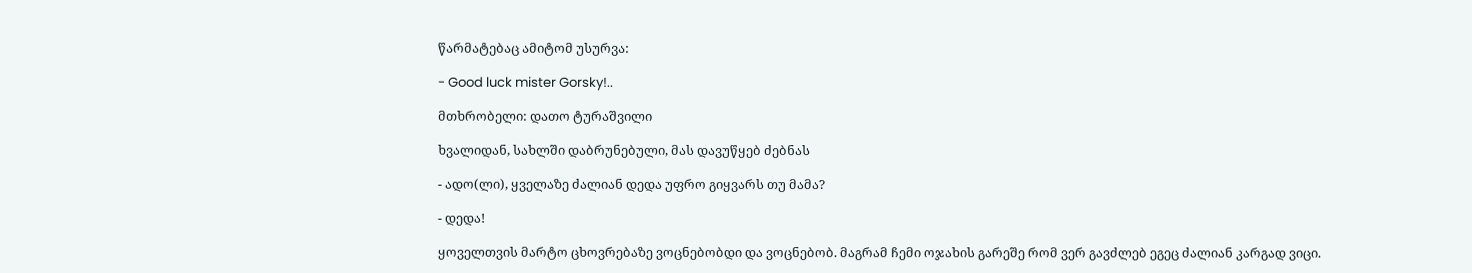წარმატებაც ამიტომ უსურვა:

- Good luck mister Gorsky!..

მთხრობელი: დათო ტურაშვილი

ხვალიდან, სახლში დაბრუნებული, მას დავუწყებ ძებნას

- ადო(ლი), ყველაზე ძალიან დედა უფრო გიყვარს თუ მამა?

- დედა!

ყოველთვის მარტო ცხოვრებაზე ვოცნებობდი და ვოცნებობ. მაგრამ ჩემი ოჯახის გარეშე რომ ვერ გავძლებ ეგეც ძალიან კარგად ვიცი.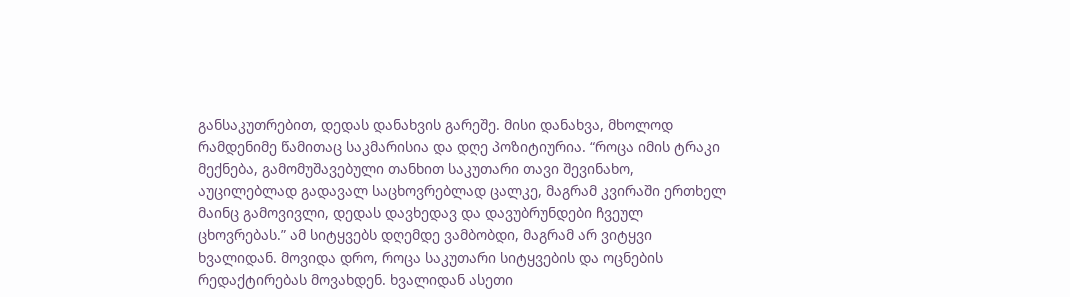განსაკუთრებით, დედას დანახვის გარეშე. მისი დანახვა, მხოლოდ რამდენიმე წამითაც საკმარისია და დღე პოზიტიურია. “როცა იმის ტრაკი მექნება, გამომუშავებული თანხით საკუთარი თავი შევინახო, აუცილებლად გადავალ საცხოვრებლად ცალკე, მაგრამ კვირაში ერთხელ მაინც გამოვივლი, დედას დავხედავ და დავუბრუნდები ჩვეულ ცხოვრებას.” ამ სიტყვებს დღემდე ვამბობდი, მაგრამ არ ვიტყვი ხვალიდან. მოვიდა დრო, როცა საკუთარი სიტყვების და ოცნების რედაქტირებას მოვახდენ. ხვალიდან ასეთი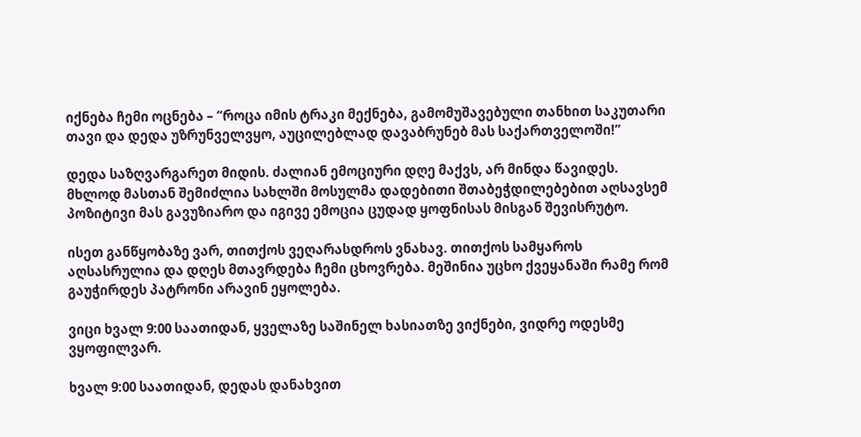იქნება ჩემი ოცნება – “როცა იმის ტრაკი მექნება, გამომუშავებული თანხით საკუთარი თავი და დედა უზრუნველვყო, აუცილებლად დავაბრუნებ მას საქართველოში!”

დედა საზღვარგარეთ მიდის. ძალიან ემოციური დღე მაქვს, არ მინდა წავიდეს. მხლოდ მასთან შემიძლია სახლში მოსულმა დადებითი შთაბეჭდილებებით აღსავსემ პოზიტივი მას გავუზიარო და იგივე ემოცია ცუდად ყოფნისას მისგან შევისრუტო.

ისეთ განწყობაზე ვარ, თითქოს ვეღარასდროს ვნახავ. თითქოს სამყაროს აღსასრულია და დღეს მთავრდება ჩემი ცხოვრება. მეშინია უცხო ქვეყანაში რამე რომ გაუჭირდეს პატრონი არავინ ეყოლება.

ვიცი ხვალ 9:00 საათიდან, ყველაზე საშინელ ხასიათზე ვიქნები, ვიდრე ოდესმე ვყოფილვარ.

ხვალ 9:00 საათიდან, დედას დანახვით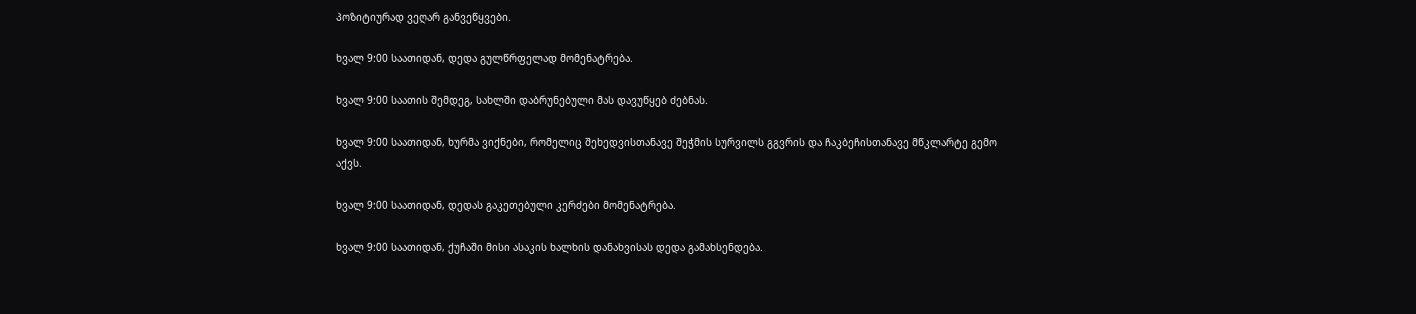პოზიტიურად ვეღარ განვეწყვები.

ხვალ 9:00 საათიდან, დედა გულწრფელად მომენატრება.

ხვალ 9:00 საათის შემდეგ, სახლში დაბრუნებული მას დავუწყებ ძებნას.

ხვალ 9:00 საათიდან, ხურმა ვიქნები, რომელიც შეხედვისთანავე შეჭმის სურვილს გგვრის და ჩაკბეჩისთანავე მწკლარტე გემო აქვს.

ხვალ 9:00 საათიდან, დედას გაკეთებული კერძები მომენატრება.

ხვალ 9:00 საათიდან, ქუჩაში მისი ასაკის ხალხის დანახვისას დედა გამახსენდება.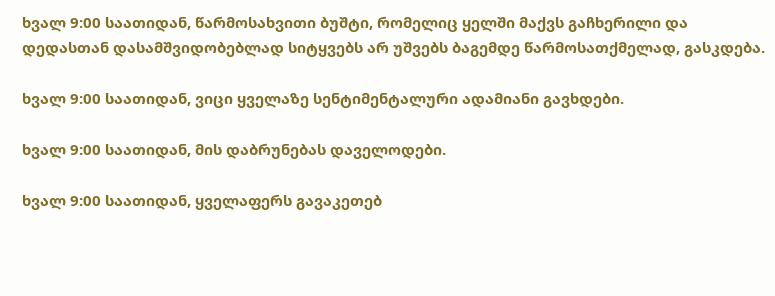ხვალ 9:00 საათიდან, წარმოსახვითი ბუშტი, რომელიც ყელში მაქვს გაჩხერილი და დედასთან დასამშვიდობებლად სიტყვებს არ უშვებს ბაგემდე წარმოსათქმელად, გასკდება.

ხვალ 9:00 საათიდან, ვიცი ყველაზე სენტიმენტალური ადამიანი გავხდები.

ხვალ 9:00 საათიდან, მის დაბრუნებას დაველოდები.

ხვალ 9:00 საათიდან, ყველაფერს გავაკეთებ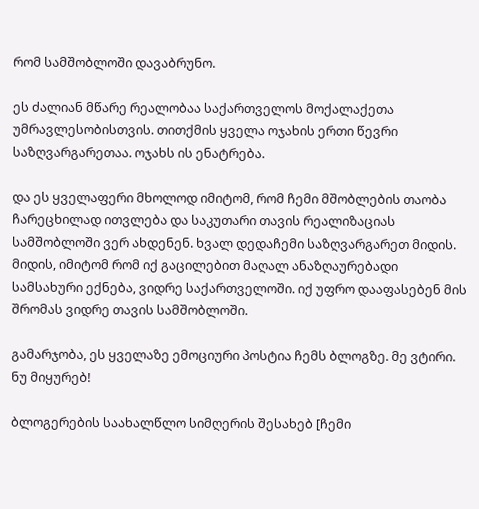რომ სამშობლოში დავაბრუნო.

ეს ძალიან მწარე რეალობაა საქართველოს მოქალაქეთა უმრავლესობისთვის. თითქმის ყველა ოჯახის ერთი წევრი საზღვარგარეთაა. ოჯახს ის ენატრება.

და ეს ყველაფერი მხოლოდ იმიტომ, რომ ჩემი მშობლების თაობა ჩარეცხილად ითვლება და საკუთარი თავის რეალიზაციას სამშობლოში ვერ ახდენენ. ხვალ დედაჩემი საზღვარგარეთ მიდის. მიდის, იმიტომ რომ იქ გაცილებით მაღალ ანაზღაურებადი სამსახური ექნება, ვიდრე საქართველოში. იქ უფრო დააფასებენ მის შრომას ვიდრე თავის სამშობლოში.

გამარჯობა, ეს ყველაზე ემოციური პოსტია ჩემს ბლოგზე. მე ვტირი. ნუ მიყურებ!

ბლოგერების საახალწლო სიმღერის შესახებ [ჩემი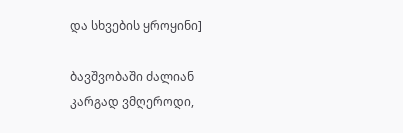და სხვების ყროყინი]

ბავშვობაში ძალიან კარგად ვმღეროდი,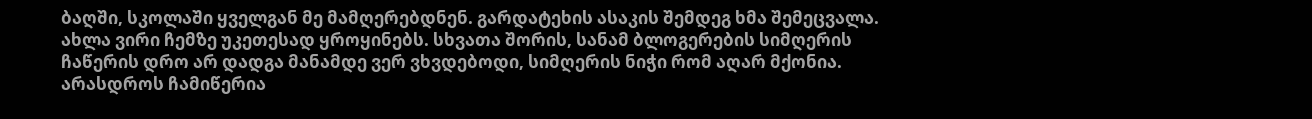ბაღში, სკოლაში ყველგან მე მამღერებდნენ. გარდატეხის ასაკის შემდეგ ხმა შემეცვალა. ახლა ვირი ჩემზე უკეთესად ყროყინებს. სხვათა შორის, სანამ ბლოგერების სიმღერის ჩაწერის დრო არ დადგა მანამდე ვერ ვხვდებოდი, სიმღერის ნიჭი რომ აღარ მქონია. არასდროს ჩამიწერია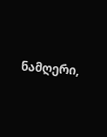ნამღერი,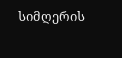სიმღერის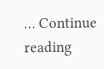… Continue reading